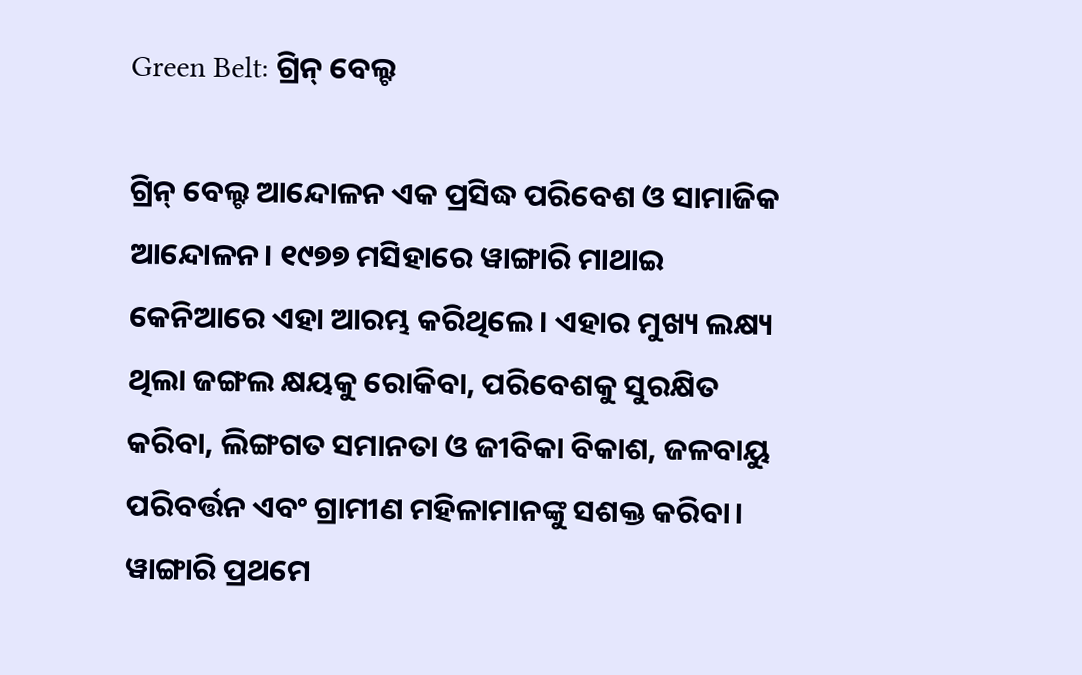Green Belt: ଗ୍ରିନ୍‌ ବେଲ୍ଟ

ଗ୍ରିନ୍‌ ବେଲ୍ଟ ଆନ୍ଦୋଳନ ଏକ ପ୍ରସିଦ୍ଧ ପରିବେଶ ଓ ସାମାଜିକ ଆନ୍ଦୋଳନ। ୧୯୭୭ ମସିହାରେ ୱାଙ୍ଗାରି ମାଥାଇ କେନିଆରେ ଏହା ଆରମ୍ଭ କରିଥିଲେ। ଏହାର ମୁଖ୍ୟ ଲକ୍ଷ୍ୟ ଥିଲା ଜଙ୍ଗଲ କ୍ଷୟକୁ ରୋକିବା, ପରିବେଶକୁ ସୁରକ୍ଷିତ କରିବା, ଲିଙ୍ଗଗତ ସମାନତା ଓ ଜୀବିକା ବିକାଶ, ଜଳବାୟୁ ପରିବର୍ତ୍ତନ ଏବଂ ଗ୍ରାମୀଣ ମହିଳାମାନଙ୍କୁ ସଶକ୍ତ କରିବା।
ୱାଙ୍ଗାରି ପ୍ରଥମେ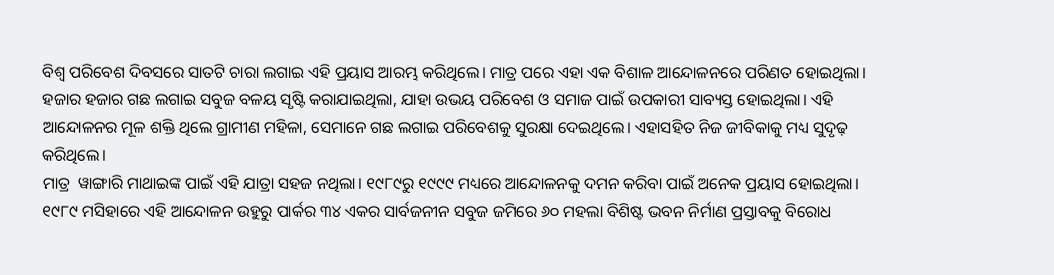ବିଶ୍ୱ ପରିବେଶ ଦିବସରେ ସାତଟି ଚାରା ଲଗାଇ ଏହି ପ୍ରୟାସ ଆରମ୍ଭ କରିଥିଲେ। ମାତ୍ର ପରେ ଏହା ଏକ ବିଶାଳ ଆନ୍ଦୋଳନରେ ପରିଣତ ହୋଇଥିଲା। ହଜାର ହଜାର ଗଛ ଲଗାଇ ସବୁଜ ବଳୟ ସୃଷ୍ଟି କରାଯାଇଥିଲା, ଯାହା ଉଭୟ ପରିବେଶ ଓ ସମାଜ ପାଇଁ ଉପକାରୀ ସାବ୍ୟସ୍ତ ହୋଇଥିଲା। ଏହି ଆନ୍ଦୋଳନର ମୂଳ ଶକ୍ତି ଥିଲେ ଗ୍ରାମୀଣ ମହିଳା, ସେମାନେ ଗଛ ଲଗାଇ ପରିବେଶକୁ ସୁରକ୍ଷା ଦେଇଥିଲେ। ଏହାସହିତ ନିଜ ଜୀବିକାକୁ ମଧ୍ୟ ସୁଦୃଢ଼ କରିଥିଲେ।
ମାତ୍ର  ୱାଙ୍ଗାରି ମାଥାଇଙ୍କ ପାଇଁ ଏହି ଯାତ୍ରା ସହଜ ନଥିଲା। ୧୯୮୯ରୁ ୧୯୯୯ ମଧ୍ୟରେ ଆନ୍ଦୋଳନକୁ ଦମନ କରିବା ପାଇଁ ଅନେକ ପ୍ରୟାସ ହୋଇଥିଲା। ୧୯୮୯ ମସିହାରେ ଏହି ଆନ୍ଦୋଳନ ଉହୁରୁ ପାର୍କର ୩୪ ଏକର ସାର୍ବଜନୀନ ସବୁଜ ଜମିରେ ୬୦ ମହଲା ବିଶିଷ୍ଟ ଭବନ ନିର୍ମାଣ ପ୍ରସ୍ତାବକୁ ବିରୋଧ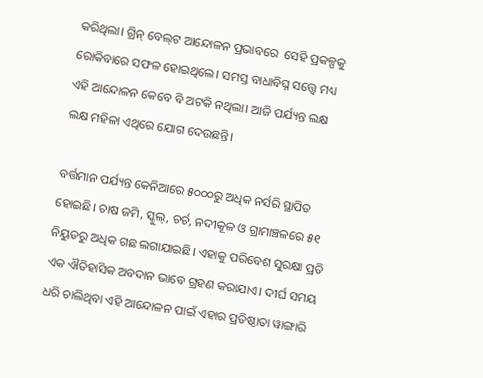କରିଥିଲା। ଗ୍ରିନ୍‌ ବେଲ୍‌ଟ ଆନ୍ଦୋଳନ ପ୍ରଭାବରେ  ସେହି ପ୍ରକଳ୍ପକୁ ରୋକିବାରେ ସଫଳ ହୋଇଥିଲେ। ସମସ୍ତ ବାଧାବିଘ୍ନ ସତ୍ତ୍ୱେ ମଧ୍ୟ ଏହି ଆନ୍ଦୋଳନ କେବେ ବି ଅଟକି ନଥିଲା। ଆଜି ପର୍ଯ୍ୟନ୍ତ ଲକ୍ଷ ଲକ୍ଷ ମହିଳା ଏଥିରେ ଯୋଗ ଦେଉଛନ୍ତି।

ବର୍ତ୍ତମ‌ାନ ପର୍ଯ୍ୟନ୍ତ କେନିଆରେ ୫୦୦୦ରୁ ଅଧିକ ନର୍ସରି ସ୍ଥାପିତ ହୋଇଛି। ଚାଷ ଜମି, ସ୍କୁଲ୍, ଚର୍ଚ, ନଦୀକୂଳ ଓ ଗ୍ରାମାଞ୍ଚଳରେ ୫୧ ନିୟୁତରୁ ଅଧିକ ଗଛ ଲଗାଯାଇଛି। ଏହାକୁ ପରିବେଶ ସୁରକ୍ଷା ପ୍ରତି ଏକ ଐତିହାସିକ ଅବଦାନ ଭାବେ ଗ୍ରହଣ କରାଯାଏ। ଦୀର୍ଘ ସମୟ ଧରି ଚାଲିଥିବା ଏହି ଆନ୍ଦୋଳନ ପାଇଁ ଏହାର ପ୍ରତିଷ୍ଠାତା ୱାଙ୍ଗାରି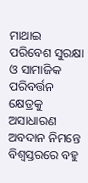ମାଥାଇ ପରିବେଶ ସୁରକ୍ଷା ଓ ସାମାଜିକ ପରିବର୍ତ୍ତନ କ୍ଷେତ୍ରକୁ ଅସାଧାରଣ ଅବଦାନ ନିମନ୍ତେ ବିଶ୍ୱସ୍ତରରେ ବହୁ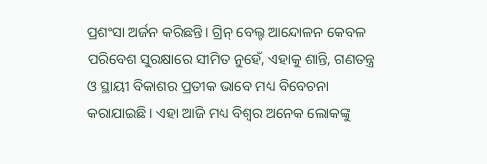ପ୍ରଶଂସା ଅର୍ଜନ କରିଛନ୍ତି। ଗ୍ରିନ୍‌ ବେଲ୍ଟ ଆନ୍ଦୋଳନ କେବଳ ପରିବେଶ ସୁରକ୍ଷାରେ ସୀମିତ ନୁହେଁ, ଏହାକୁ ଶାନ୍ତି, ଗଣତନ୍ତ୍ର ଓ ସ୍ଥାୟୀ ବିକାଶର ପ୍ରତୀକ ଭାବେ ମଧ୍ୟ ବିବେଚନା କରାଯାଇଛି। ଏହା ଆଜି ମଧ୍ୟ ବିଶ୍ୱର ଅନେକ ଲୋକଙ୍କୁ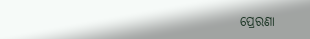ପ୍ରେରଣା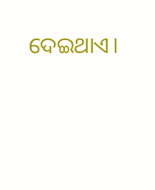ଦେଇଥାଏ।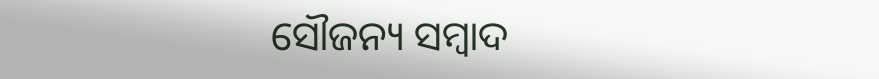ସୌଜନ୍ୟ ସମ୍ବାଦ